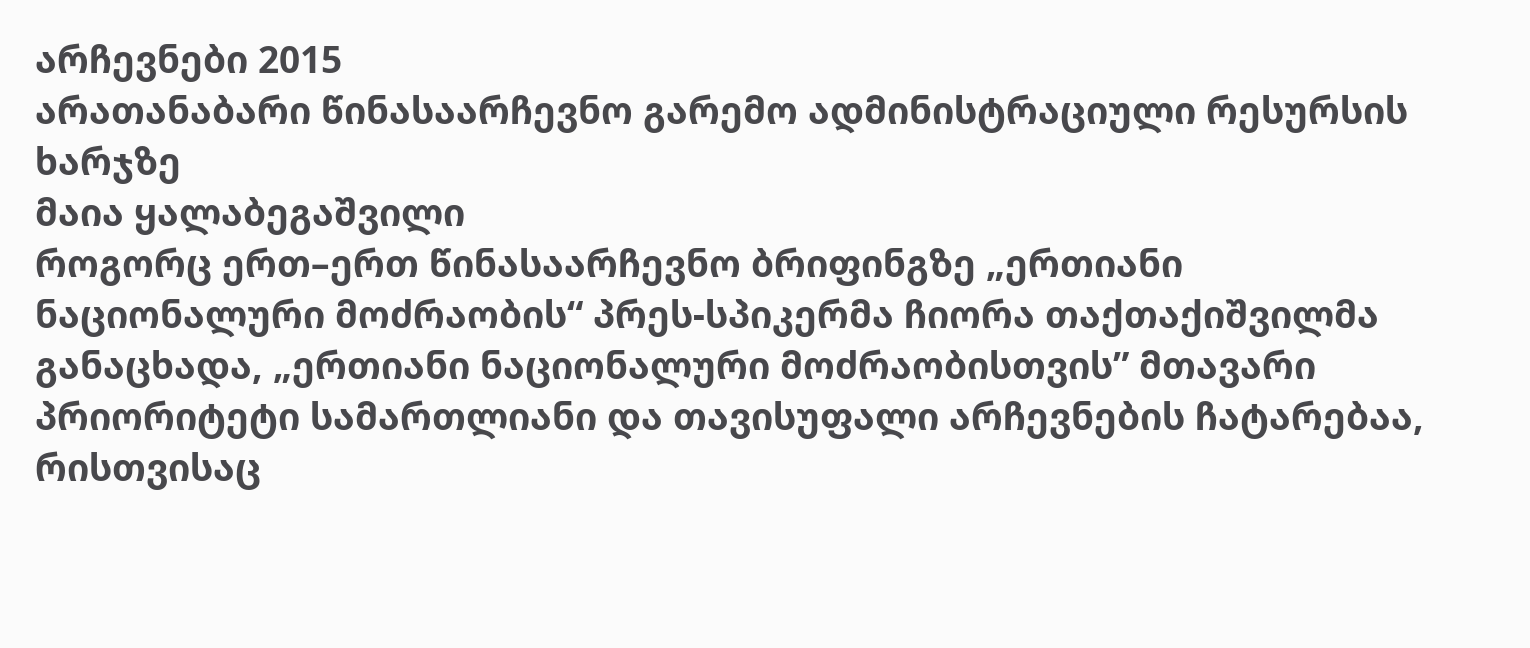არჩევნები 2015
არათანაბარი წინასაარჩევნო გარემო ადმინისტრაციული რესურსის ხარჯზე
მაია ყალაბეგაშვილი
როგორც ერთ–ერთ წინასაარჩევნო ბრიფინგზე „ერთიანი ნაციონალური მოძრაობის“ პრეს-სპიკერმა ჩიორა თაქთაქიშვილმა განაცხადა, „ერთიანი ნაციონალური მოძრაობისთვის” მთავარი პრიორიტეტი სამართლიანი და თავისუფალი არჩევნების ჩატარებაა, რისთვისაც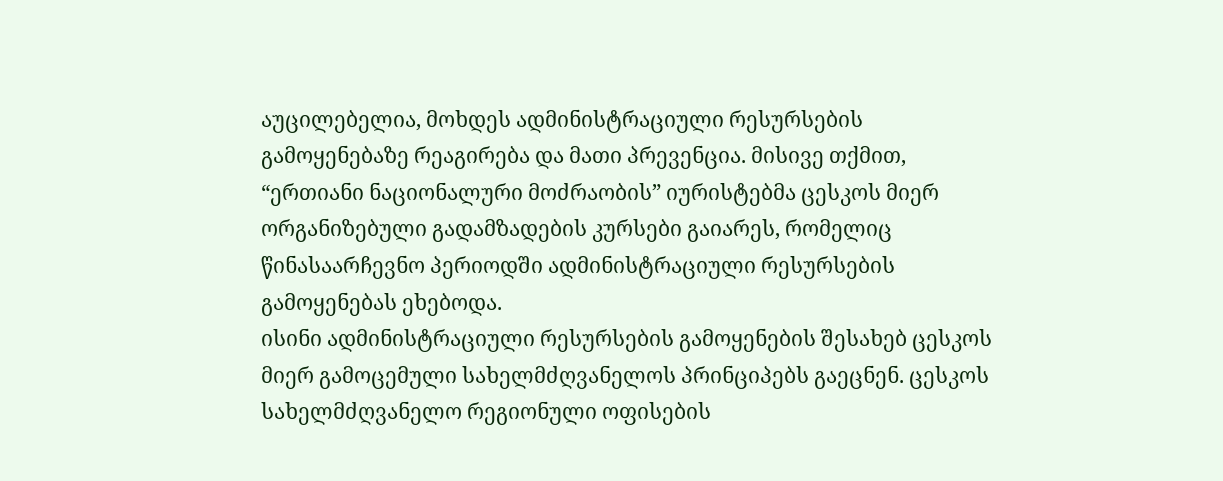აუცილებელია, მოხდეს ადმინისტრაციული რესურსების გამოყენებაზე რეაგირება და მათი პრევენცია. მისივე თქმით, “ერთიანი ნაციონალური მოძრაობის” იურისტებმა ცესკოს მიერ ორგანიზებული გადამზადების კურსები გაიარეს, რომელიც წინასაარჩევნო პერიოდში ადმინისტრაციული რესურსების გამოყენებას ეხებოდა.
ისინი ადმინისტრაციული რესურსების გამოყენების შესახებ ცესკოს მიერ გამოცემული სახელმძღვანელოს პრინციპებს გაეცნენ. ცესკოს სახელმძღვანელო რეგიონული ოფისების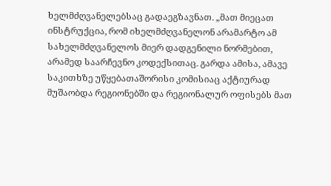ხელმძღვანელებსაც გადაეგზავნათ. „მათ მიეცათ ინსტრუქცია, რომ იხელმძღვანელონ არამარტო ამ სახელმძღვანელოს მიერ დადგენილი ნორმებით, არამედ საარჩევნო კოდექსითაც. გარდა ამისა, ამავე საკითხზე უწყებათაშორისი კომისიაც აქტიურად მუშაობდა რეგიონებში და რეგიონალურ ოფისებს მათ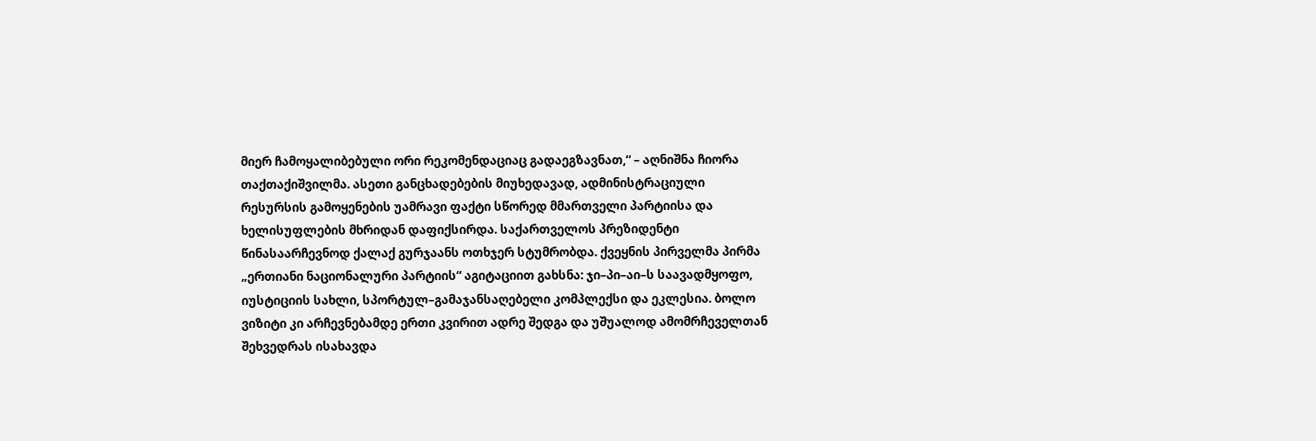მიერ ჩამოყალიბებული ორი რეკომენდაციაც გადაეგზავნათ,“ – აღნიშნა ჩიორა თაქთაქიშვილმა. ასეთი განცხადებების მიუხედავად, ადმინისტრაციული რესურსის გამოყენების უამრავი ფაქტი სწორედ მმართველი პარტიისა და ხელისუფლების მხრიდან დაფიქსირდა. საქართველოს პრეზიდენტი წინასაარჩევნოდ ქალაქ გურჯაანს ოთხჯერ სტუმრობდა. ქვეყნის პირველმა პირმა „ერთიანი ნაციონალური პარტიის“ აგიტაციით გახსნა: ჯი–პი–აი–ს საავადმყოფო, იუსტიციის სახლი, სპორტულ–გამაჯანსაღებელი კომპლექსი და ეკლესია. ბოლო ვიზიტი კი არჩევნებამდე ერთი კვირით ადრე შედგა და უშუალოდ ამომრჩეველთან შეხვედრას ისახავდა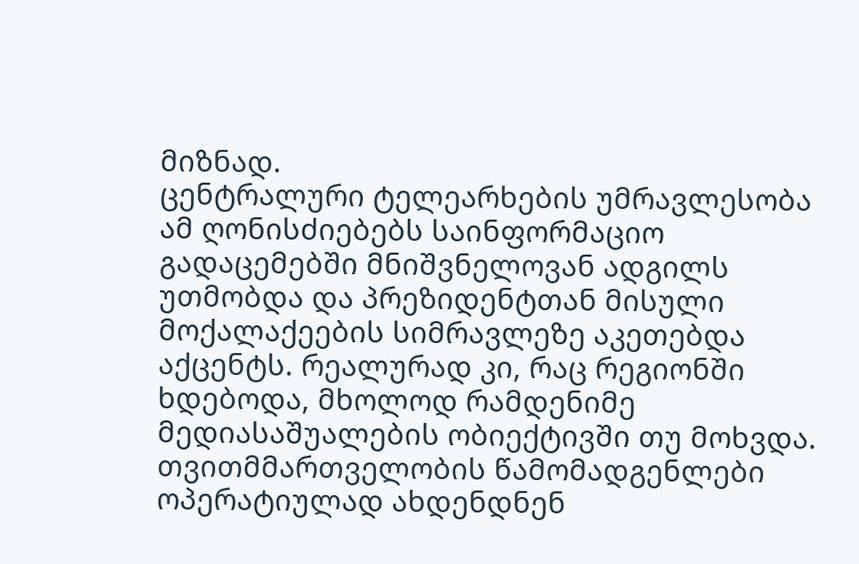მიზნად.
ცენტრალური ტელეარხების უმრავლესობა ამ ღონისძიებებს საინფორმაციო გადაცემებში მნიშვნელოვან ადგილს უთმობდა და პრეზიდენტთან მისული მოქალაქეების სიმრავლეზე აკეთებდა აქცენტს. რეალურად კი, რაც რეგიონში ხდებოდა, მხოლოდ რამდენიმე მედიასაშუალების ობიექტივში თუ მოხვდა. თვითმმართველობის წამომადგენლები ოპერატიულად ახდენდნენ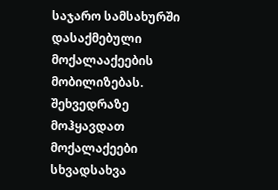საჯარო სამსახურში დასაქმებული მოქალააქეების მობილიზებას. შეხვედრაზე მოჰყავდათ მოქალაქეები სხვადსახვა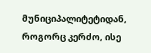მუნიციპალიტეტიდან, როგორც კერძო, ისე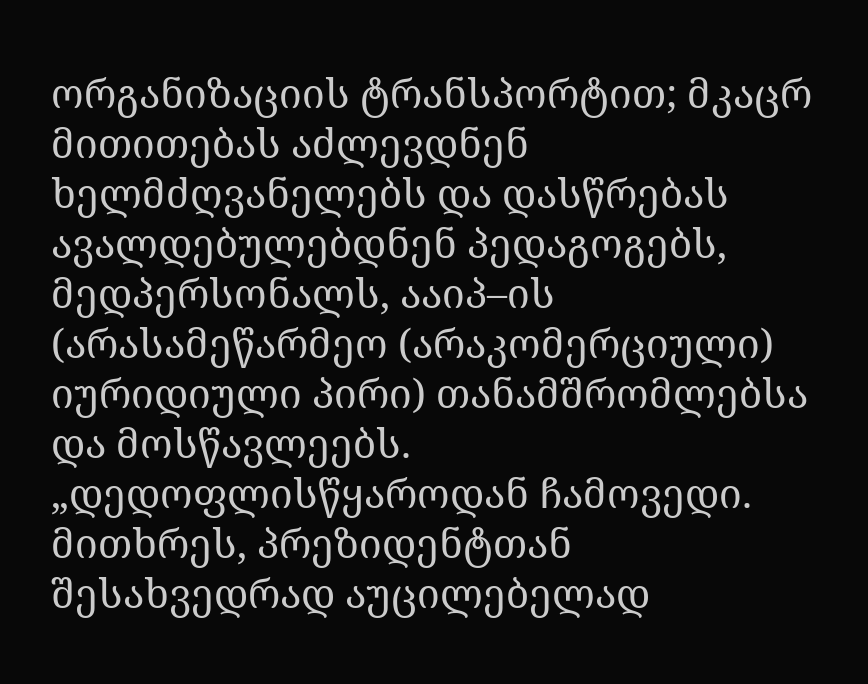ორგანიზაციის ტრანსპორტით; მკაცრ მითითებას აძლევდნენ ხელმძღვანელებს და დასწრებას ავალდებულებდნენ პედაგოგებს, მედპერსონალს, ააიპ–ის (არასამეწარმეო (არაკომერციული) იურიდიული პირი) თანამშრომლებსა და მოსწავლეებს. „დედოფლისწყაროდან ჩამოვედი. მითხრეს, პრეზიდენტთან შესახვედრად აუცილებელად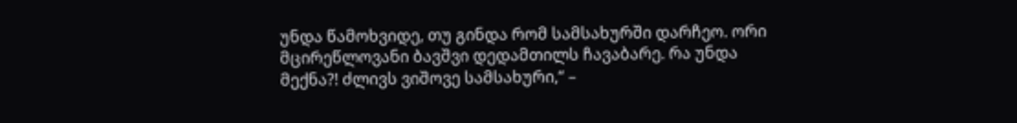უნდა წამოხვიდე, თუ გინდა რომ სამსახურში დარჩეო. ორი მცირეწლოვანი ბავშვი დედამთილს ჩავაბარე. რა უნდა მექნა?! ძლივს ვიშოვე სამსახური,“ –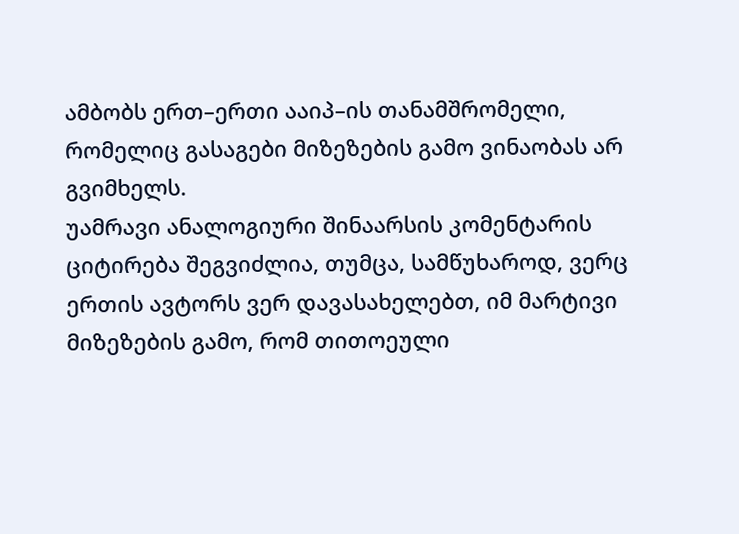ამბობს ერთ–ერთი ააიპ–ის თანამშრომელი, რომელიც გასაგები მიზეზების გამო ვინაობას არ გვიმხელს.
უამრავი ანალოგიური შინაარსის კომენტარის ციტირება შეგვიძლია, თუმცა, სამწუხაროდ, ვერც ერთის ავტორს ვერ დავასახელებთ, იმ მარტივი მიზეზების გამო, რომ თითოეული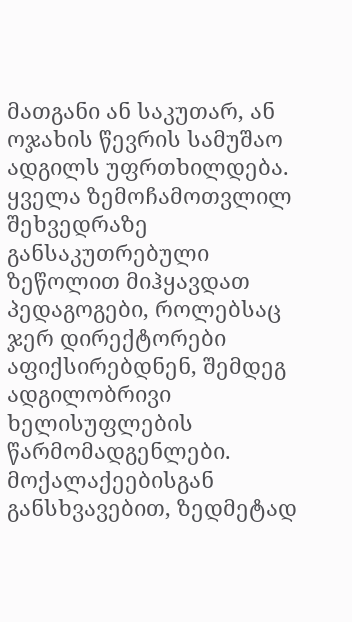მათგანი ან საკუთარ, ან ოჯახის წევრის სამუშაო ადგილს უფრთხილდება. ყველა ზემოჩამოთვლილ შეხვედრაზე განსაკუთრებული ზეწოლით მიჰყავდათ პედაგოგები, როლებსაც ჯერ დირექტორები აფიქსირებდნენ, შემდეგ ადგილობრივი ხელისუფლების წარმომადგენლები.
მოქალაქეებისგან განსხვავებით, ზედმეტად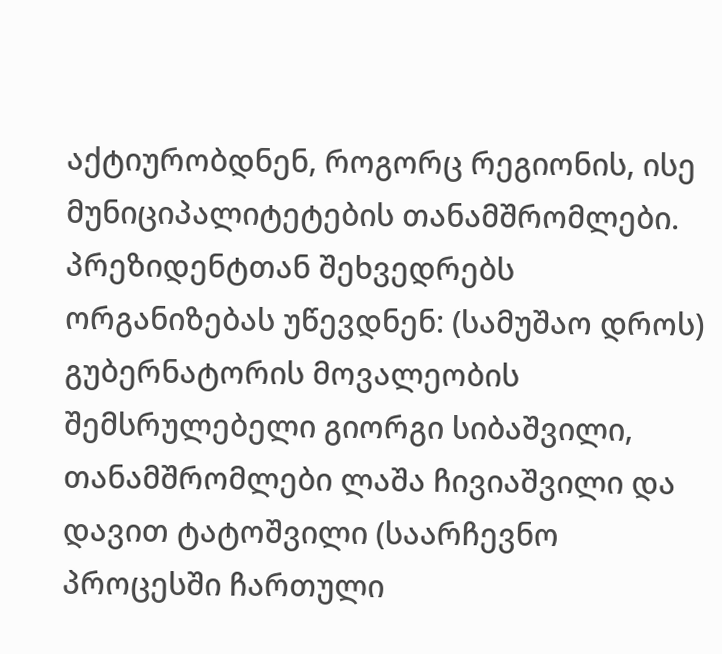აქტიურობდნენ, როგორც რეგიონის, ისე მუნიციპალიტეტების თანამშრომლები. პრეზიდენტთან შეხვედრებს ორგანიზებას უწევდნენ: (სამუშაო დროს) გუბერნატორის მოვალეობის შემსრულებელი გიორგი სიბაშვილი, თანამშრომლები ლაშა ჩივიაშვილი და დავით ტატოშვილი (საარჩევნო პროცესში ჩართული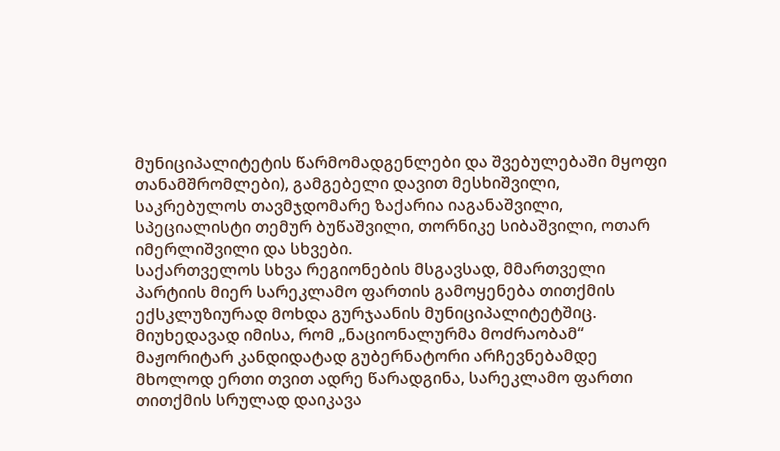მუნიციპალიტეტის წარმომადგენლები და შვებულებაში მყოფი თანამშრომლები), გამგებელი დავით მესხიშვილი, საკრებულოს თავმჯდომარე ზაქარია იაგანაშვილი, სპეციალისტი თემურ ბუწაშვილი, თორნიკე სიბაშვილი, ოთარ იმერლიშვილი და სხვები.
საქართველოს სხვა რეგიონების მსგავსად, მმართველი პარტიის მიერ სარეკლამო ფართის გამოყენება თითქმის ექსკლუზიურად მოხდა გურჯაანის მუნიციპალიტეტშიც. მიუხედავად იმისა, რომ „ნაციონალურმა მოძრაობამ“ მაჟორიტარ კანდიდატად გუბერნატორი არჩევნებამდე მხოლოდ ერთი თვით ადრე წარადგინა, სარეკლამო ფართი თითქმის სრულად დაიკავა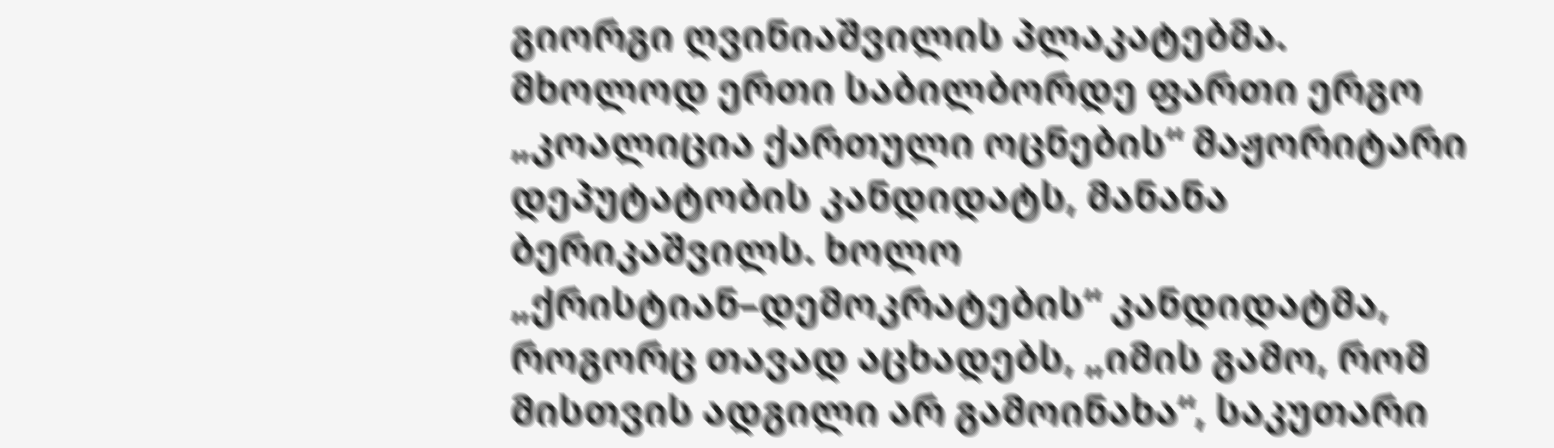გიორგი ღვინიაშვილის პლაკატებმა. მხოლოდ ერთი საბილბორდე ფართი ერგო „კოალიცია ქართული ოცნების“ მაჟორიტარი დეპუტატობის კანდიდატს, მანანა ბერიკაშვილს. ხოლო „ქრისტიან–დემოკრატების“ კანდიდატმა, როგორც თავად აცხადებს, „იმის გამო, რომ მისთვის ადგილი არ გამოინახა“, საკუთარი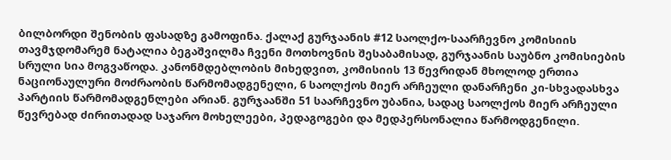ბილბორდი შენობის ფასადზე გამოფინა. ქალაქ გურჯაანის #12 საოლქო-საარჩევნო კომისიის თავმჯდომარემ ნატალია ბეგაშვილმა ჩვენი მოთხოვნის შესაბამისად, გურჯაანის საუბნო კომისიების სრული სია მოგვაწოდა. კანონმდებლობის მიხედვით, კომისიის 13 წევრიდან მხოლოდ ერთია ნაციონაულური მოძრაობის წარმომადგენელი, 6 საოლქოს მიერ არჩეული დანარჩენი კი-სხვადასხვა პარტიის წარმომადგენლები არიან. გურჯაანში 51 საარჩევნო უბანია, სადაც საოლქოს მიერ არჩეული წევრებად ძირითადად საჯარო მოხელეები, პედაგოგები და მედპერსონალია წარმოდგენილი.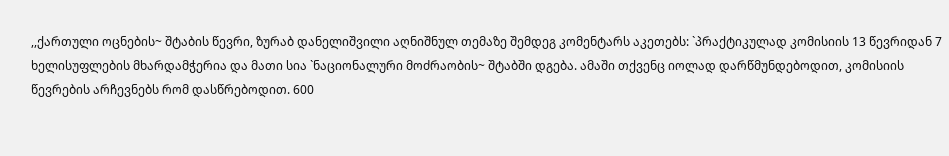,,ქართული ოცნების~ შტაბის წევრი, ზურაბ დანელიშვილი აღნიშნულ თემაზე შემდეგ კომენტარს აკეთებს: `პრაქტიკულად კომისიის 13 წევრიდან 7 ხელისუფლების მხარდამჭერია და მათი სია `ნაციონალური მოძრაობის~ შტაბში დგება. ამაში თქვენც იოლად დარწმუნდებოდით, კომისიის წევრების არჩევნებს რომ დასწრებოდით. 600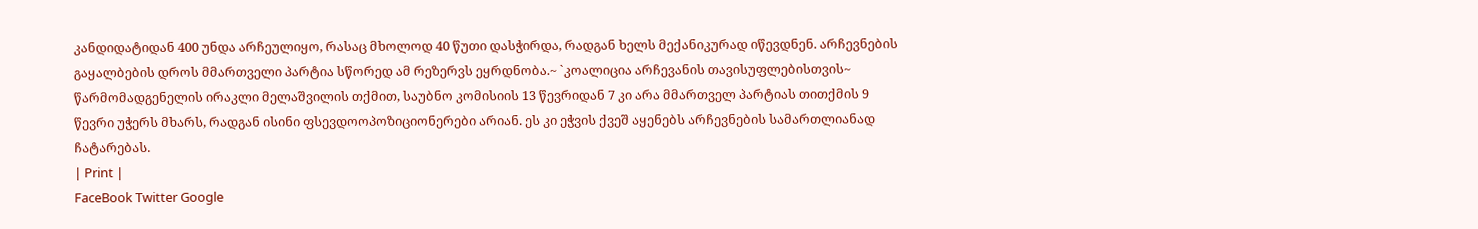კანდიდატიდან 400 უნდა არჩეულიყო, რასაც მხოლოდ 40 წუთი დასჭირდა, რადგან ხელს მექანიკურად იწევდნენ. არჩევნების გაყალბების დროს მმართველი პარტია სწორედ ამ რეზერვს ეყრდნობა.~ `კოალიცია არჩევანის თავისუფლებისთვის~ წარმომადგენელის ირაკლი მელაშვილის თქმით, საუბნო კომისიის 13 წევრიდან 7 კი არა მმართველ პარტიას თითქმის 9 წევრი უჭერს მხარს, რადგან ისინი ფსევდოოპოზიციონერები არიან. ეს კი ეჭვის ქვეშ აყენებს არჩევნების სამართლიანად ჩატარებას.
| Print |
FaceBook Twitter Google